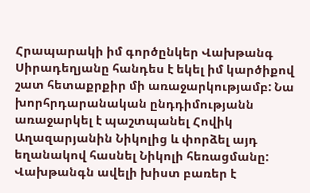Հրապարակի իմ գործընկեր Վախթանգ Սիրադեղյանը հանդես է եկել իմ կարծիքով շատ հետաքրքիր մի առաջարկությամբ: Նա խորհրդարանական ընդդիմությանն առաջարկել է պաշտպանել Հովիկ Աղազարյանին Նիկոլից և փորձել այդ եղանակով հասնել Նիկոլի հեռացմանը: Վախթանգն ավելի խիստ բառեր է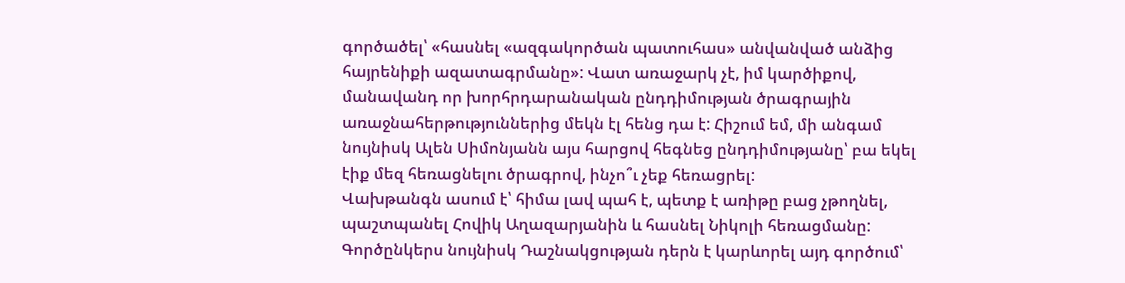գործածել՝ «հասնել «ազգակործան պատուհաս» անվանված անձից հայրենիքի ազատագրմանը»: Վատ առաջարկ չէ, իմ կարծիքով, մանավանդ որ խորհրդարանական ընդդիմության ծրագրային առաջնահերթություններից մեկն էլ հենց դա է: Հիշում եմ, մի անգամ նույնիսկ Ալեն Սիմոնյանն այս հարցով հեգնեց ընդդիմությանը՝ բա եկել էիք մեզ հեռացնելու ծրագրով, ինչո՞ւ չեք հեռացրել:
Վախթանգն ասում է՝ հիմա լավ պահ է, պետք է առիթը բաց չթողնել, պաշտպանել Հովիկ Աղազարյանին և հասնել Նիկոլի հեռացմանը: Գործընկերս նույնիսկ Դաշնակցության դերն է կարևորել այդ գործում՝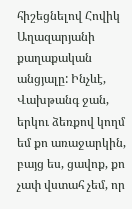հիշեցնելով Հովիկ Աղազարյանի քաղաքական անցյալը: Ինչևէ, Վախթանգ ջան, երկու ձեռքով կողմ եմ քո առաջարկին, բայց ես, ցավոք, քո չափ վստահ չեմ, որ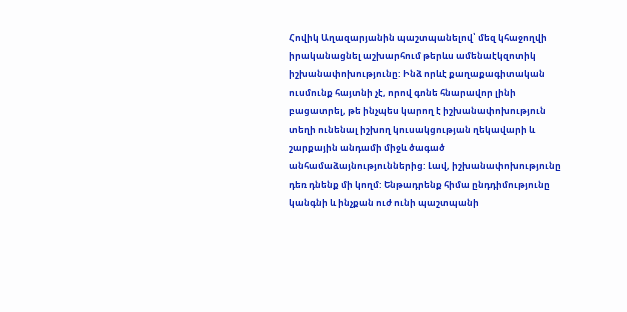Հովիկ Աղազարյանին պաշտպանելով՝ մեզ կհաջողվի իրականացնել աշխարհում թերևս ամենաէկզոտիկ իշխանափոխությունը: Ինձ որևէ քաղաքագիտական ուսմունք հայտնի չէ, որով գոնե հնարավոր լինի բացատրել, թե ինչպես կարող է իշխանափոխություն տեղի ունենալ իշխող կուսակցության ղեկավարի և շարքային անդամի միջև ծագած անհամաձայնություններից: Լավ, իշխանափոխությունը դեռ դնենք մի կողմ: Ենթադրենք հիմա ընդդիմությունը կանգնի և ինչքան ուժ ունի պաշտպանի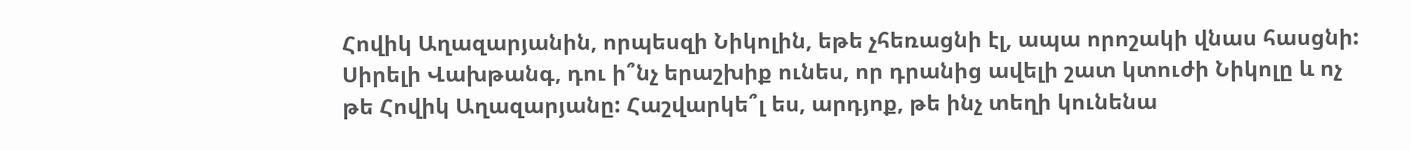Հովիկ Աղազարյանին, որպեսզի Նիկոլին, եթե չհեռացնի էլ, ապա որոշակի վնաս հասցնի: Սիրելի Վախթանգ, դու ի՞նչ երաշխիք ունես, որ դրանից ավելի շատ կտուժի Նիկոլը և ոչ թե Հովիկ Աղազարյանը: Հաշվարկե՞լ ես, արդյոք, թե ինչ տեղի կունենա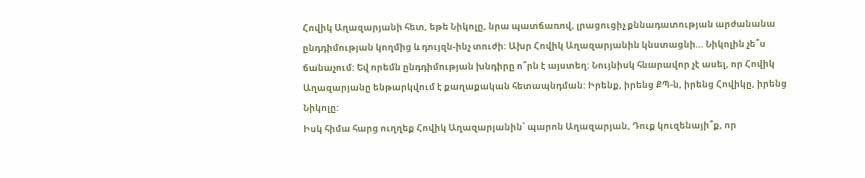Հովիկ Աղազարյանի հետ, եթե Նիկոլը, նրա պատճառով, լրացուցիչ քննադատության արժանանա ընդդիմության կողմից և դույզն-ինչ տուժի: Ախր Հովիկ Աղազարյանին կնստացնի… Նիկոլին չե՞ս ճանաչում: Եվ որեմն ընդդիմության խնդիրը ո՞րն է այստեղ: Նույնիսկ հնարավոր չէ ասել, որ Հովիկ Աղազարյանը ենթարկվում է քաղաքական հետապնդման: Իրենք, իրենց ՔՊ-ն, իրենց Հովիկը, իրենց Նիկոլը:
Իսկ հիմա հարց ուղղեք Հովիկ Աղազարյանին՝ պարոն Աղազարյան, Դուք կուզենայի՞ք, որ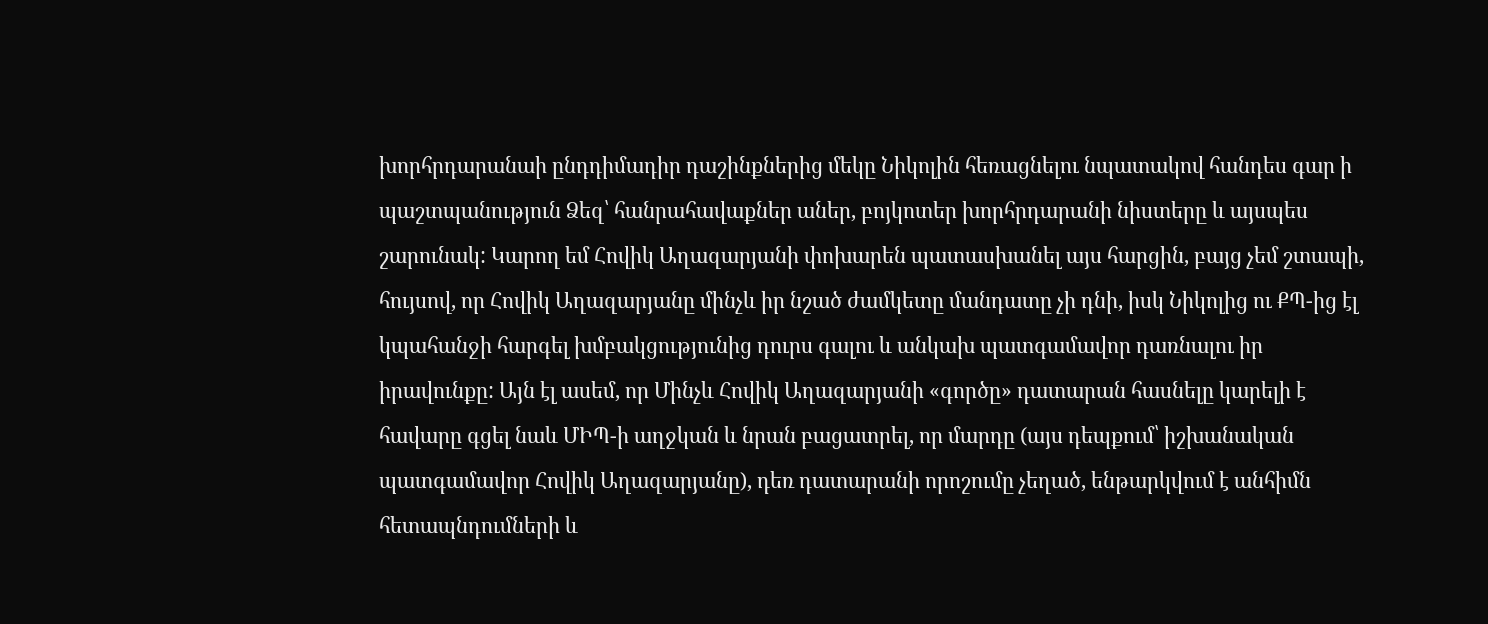խորհրդարանաի ընդդիմադիր դաշինքներից մեկը Նիկոլին հեռացնելու նպատակով հանդես գար ի պաշտպանություն Ձեզ՝ հանրահավաքներ աներ, բոյկոտեր խորհրդարանի նիստերը և այսպես շարունակ: Կարող եմ Հովիկ Աղազարյանի փոխարեն պատասխանել այս հարցին, բայց չեմ շտապի, հույսով, որ Հովիկ Աղազարյանը մինչև իր նշած ժամկետը մանդատը չի դնի, իսկ Նիկոլից ու ՔՊ-ից էլ կպահանջի հարգել խմբակցությունից դուրս գալու և անկախ պատգամավոր դառնալու իր իրավունքը: Այն էլ ասեմ, որ Մինչև Հովիկ Աղազարյանի «գործը» դատարան հասնելը կարելի է հավարը գցել նաև ՄԻՊ-ի աղջկան և նրան բացատրել, որ մարդը (այս դեպքում՝ իշխանական պատգամավոր Հովիկ Աղազարյանը), դեռ դատարանի որոշումը չեղած, ենթարկվում է անհիմն հետապնդումների և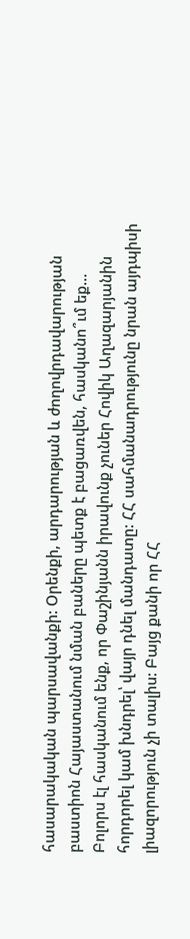հասարակական պարսավանքի: Օրենքի, արդարության և ժողովրդավարության բաստիոն Հայաստանում նման բաները պետք է բացառվեն, հասկանո՞ւմ եք…
Բոլորս էլ հասկանում ենք, որ Փաշինյանն իրավունք չուներ Հովիկ Աղազարյանին հորդորել կամ խնդրել՝ վայր դնել մանդատը: ՀՀ սահմանադրությունը նրան այդպիսի լիազորություն չի տալիս: Բայց քանի որ ՀՀ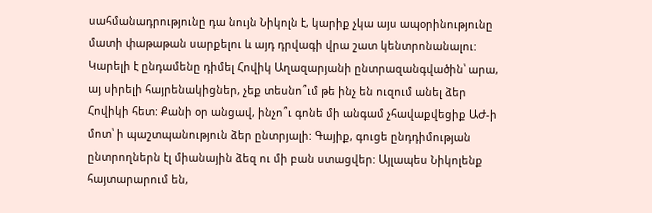սահմանադրությունը դա նույն Նիկոլն է, կարիք չկա այս ապօրինությունը մատի փաթաթան սարքելու և այդ դրվագի վրա շատ կենտրոնանալու: Կարելի է ընդամենը դիմել Հովիկ Աղազարյանի ընտրազանգվածին՝ արա, այ սիրելի հայրենակիցներ, չեք տեսնո՞ւմ թե ինչ են ուզում անել ձեր Հովիկի հետ: Քանի օր անցավ, ինչո՞ւ գոնե մի անգամ չհավաքվեցիք ԱԺ-ի մոտ՝ ի պաշտպանություն ձեր ընտրյալի: Գայիք, գուցե ընդդիմության ընտրողներն էլ միանային ձեզ ու մի բան ստացվեր: Այլապես Նիկոլենք հայտարարում են,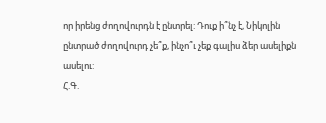որ իրենց ժողովուրդն է ընտրել: Դուք ի՞նչ է, Նիկոլին ընտրած ժողովուրդ չե՞ք, ինչո՞ւ չեք գալիս ձեր ասելիքն ասելու:
Հ.Գ.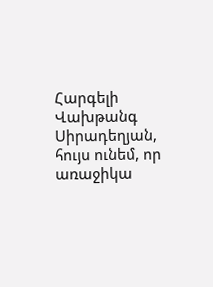Հարգելի Վախթանգ Սիրադեղյան, հույս ունեմ, որ առաջիկա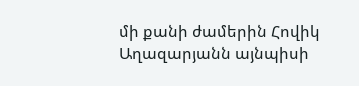մի քանի ժամերին Հովիկ Աղազարյանն այնպիսի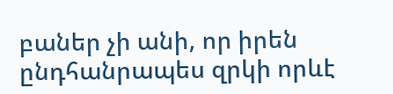բաներ չի անի, որ իրեն ընդհանրապես զրկի որևէ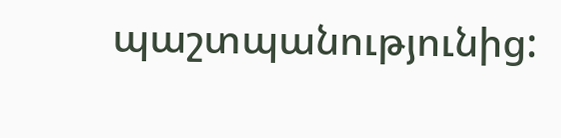պաշտպանությունից: